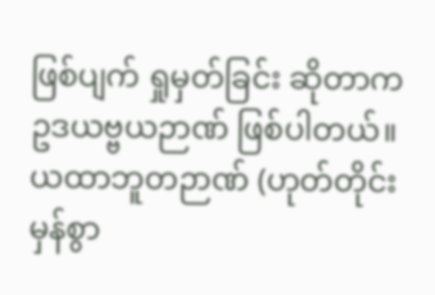ဖြစ်ပျက် ရှုမှတ်ခြင်း ဆိုတာက ဥဒယဗ္ဗယဉာဏ် ဖြစ်ပါတယ်။ ယထာဘူတဉာဏ် (ဟုတ်တိုင်း မှန်စွာ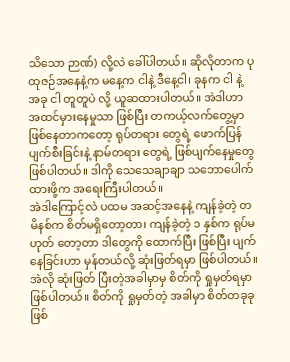သိသော ဉာဏ်) လို့လဲ ခေါ်ပါတယ်။ ဆိုလိုတာက ပုထုဇဉ်အနေနဲ့က မနေ့က ငါနဲ့ ဒီနေ့ငါ၊ ခုနက ငါ နဲ့ အခု ငါ တူတူပဲ လို့ ယူဆထားပါတယ်။ အဲဒါဟာ အထင်မှားနေမှုသာ ဖြစ်ပြီး တကယ့်လက်တွေ့မှာ ဖြစ်နေတာကတော့ ရုပ်တရား တွေရဲ့ ဖောက်ပြန်ပျက်စီးခြင်းနဲ့ နာမ်တရား တွေရဲ့ ဖြစ်ပျက်နေမှုတွေ ဖြစ်ပါတယ်။ ဒါကို သေသေချာချာ သဘောပေါက်ထားဖို့က အရေးကြီးပါတယ်။
အဲဒါကြောင့်လဲ ပထမ အဆင့်အနေနဲ့ ကျန်ခဲ့တဲ့ တမိနစ်က စိတ်မရှိတော့တာ၊ ကျန်ခဲ့တဲ့ ၁ နှစ်က ရုပ်မဟုတ် တော့တာ ဒါတွေကို ထောက်ပြီး ဖြစ်ပြီး ပျက်နေခြင်းဟာ မှန်တယ်လို့ ဆုံးဖြတ်ရမှာ ဖြစ်ပါတယ်။ အဲလို ဆုံးဖြတ် ပြီးတဲ့အခါမှာမှ စိတ်ကို ရှုမှတ်ရမှာ ဖြစ်ပါတယ်။ စိတ်ကို ရှုမှတ်တဲ့ အခါမှာ စိတ်တခုခု ဖြစ်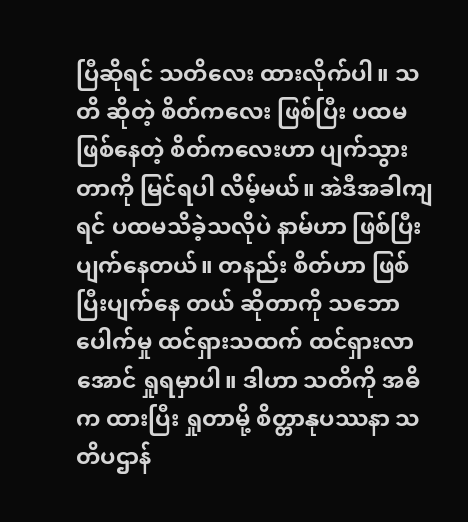ပြီဆိုရင် သတိလေး ထားလိုက်ပါ။ သတိ ဆိုတဲ့ စိတ်ကလေး ဖြစ်ပြီး ပထမဖြစ်နေတဲ့ စိတ်ကလေးဟာ ပျက်သွားတာကို မြင်ရပါ လိမ့်မယ်။ အဲဒီအခါကျရင် ပထမသိခဲ့သလိုပဲ နာမ်ဟာ ဖြစ်ပြီး ပျက်နေတယ်။ တနည်း စိတ်ဟာ ဖြစ်ပြီးပျက်နေ တယ် ဆိုတာကို သဘောပေါက်မှု ထင်ရှားသထက် ထင်ရှားလာအောင် ရှုရမှာပါ။ ဒါဟာ သတိကို အဓိက ထားပြီး ရှုတာမို့ စိတ္တာနုပဿနာ သတိပဌာန်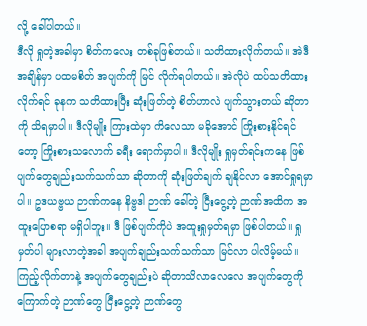လို့ ခေါ်ပါတယ်။
ဒီလို ရှုတဲ့အခါမှာ စိတ်ကလေး တစ်ခုဖြစ်တယ်။ သတိထားလိုက်တယ်။ အဲဒီအချိန်မှာ ပထမစိတ် အပျက်ကို မြင် လိုက်ရပါတယ်။ အဲလိုပဲ ထပ်သတိထားလိုက်ရင် ခုနက သတိထားပြီး ဆုံးဖြတ်တဲ့ စိတ်ဟာလဲ ပျက်သွားတယ် ဆိုတာကို သိရမှာပါ။ ဒီလိုမျိုး ကြားထဲမှာ ကိလေသာ မခိုအောင် ကြိုးစားနိုင်ရင်တော့ ကြိုးစားသလောက် ခရီး ရောက်မှာပါ။ ဒီလိုမျိုး ရှုမှတ်ရင်းကနေ ဖြစ်ပျက်တွေချည်းသက်သက်သာ ဆိုတာကို ဆုံးဖြတ်ချက် ချနိုင်လာ အောင်ရှုရမှာပါ။ ဥဒယဗ္ဗယ ဉာဏ်ကနေ နိဗ္ဗဒါ ဉာဏ် ခေါ်တဲ့ ငြီးငွေ့တဲ့ ဉာဏ်အထိက အထူးပြောစရာ မရှိပါဘူး။ ဒီ ဖြစ်ပျက်ကိုပဲ အထူးရှုမှတ်ရမှာ ဖြစ်ပါတယ်။ ရှုမှတ်ပါ များလာတဲ့အခါ အပျက်ချည်းသက်သက်သာ မြင်လာ ပါလိမ့်မယ်။ ကြည့်လိုက်တာနဲ့ အပျက်တွေချည်းပဲ ဆိုတာသိလာလေလေ အပျက်တွေကို ကြောက်တဲ့ ဉာဏ်တွေ ငြီးငွေ့တဲ့ ဉာဏ်တွေ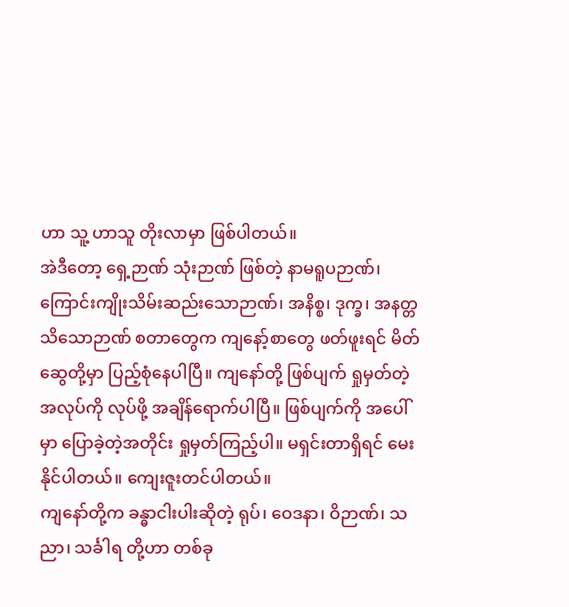ဟာ သူ့ ဟာသူ တိုးလာမှာ ဖြစ်ပါတယ်။
အဲဒီတော့ ရှေ့ဉာဏ် သုံးဉာဏ် ဖြစ်တဲ့ နာမရူပဉာဏ်၊ ကြောင်းကျိုးသိမ်းဆည်းသောဉာဏ်၊ အနိစ္စ၊ ဒုက္ခ၊ အနတ္တ သိသောဉာဏ် စတာတွေက ကျနော့်စာတွေ ဖတ်ဖူးရင် မိတ်ဆွေတို့မှာ ပြည့်စုံနေပါပြီ။ ကျနော်တို့ ဖြစ်ပျက် ရှုမှတ်တဲ့ အလုပ်ကို လုပ်ဖို့ အချိန်ရောက်ပါပြီ။ ဖြစ်ပျက်ကို အပေါ်မှာ ပြောခဲ့တဲ့အတိုင်း ရှုမှတ်ကြည့်ပါ။ မရှင်းတာရှိရင် မေးနိုင်ပါတယ်။ ကျေးဇူးတင်ပါတယ်။
ကျနော်တို့က ခန္ဓာငါးပါးဆိုတဲ့ ရုပ်၊ ဝေဒနာ၊ ဝိဉာဏ်၊ သညာ၊ သင်္ခါရ တို့ဟာ တစ်ခု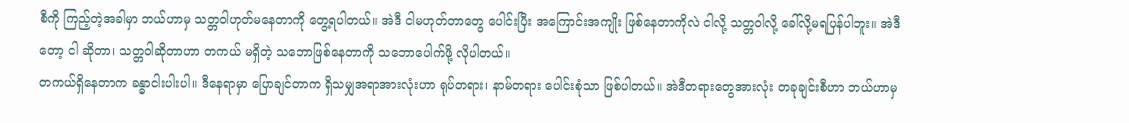စီကို ကြည့်တဲ့အခါမှာ ဘယ်ဟာမှ သတ္တဝါဟုတ်မနေတာကို တွေ့ရပါတယ်။ အဲဒီ ငါမဟုတ်တာတွေ ပေါင်းပြီး အကြောင်းအကျိုး ဖြစ်နေတာကိုလဲ ငါလို့ သတ္တဝါလို့ ခေါ်လို့မရပြန်ပါဘူး။ အဲဒီတော့ ငါ ဆိုတာ၊ သတ္တဝါဆိုတာဟာ တကယ် မရှိတဲ့ သဘောဖြစ်နေတာကို သဘောပေါက်ဖို့ လိုပါတယ်။
တကယ်ရှိနေတာက ခန္ဓာငါးပါးပါ။ ဒီနေရာမှာ ပြောချင်တာက ရှိသမျှအရာအားလုံးဟာ ရုပ်တရား၊ နာမ်တရား ပေါင်းစုံသာ ဖြစ်ပါတယ်။ အဲဒီတရားတွေအားလုံး တခုချင်းစီဟာ ဘယ်ဟာမှ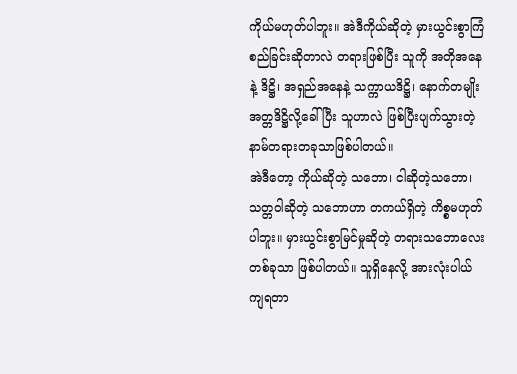ကိုယ်မဟုတ်ပါဘူး။ အဲဒီကိုယ်ဆိုတဲ့ မှားယွင်းစွာကြံစည်ခြင်းဆိုတာလဲ တရားဖြစ်ပြီး သူကို အတိုအနေနဲ့ ဒိဋ္ဌိ၊ အရှည်အနေနဲ့ သက္ကာယဒိဋ္ဌိ၊ နောက်တမျိုး အတ္တဒိဋ္ဌိလို့ခေါ်ပြီး သူဟာလဲ ဖြစ်ပြီးပျက်သွားတဲ့ နာမ်တရားတခုသာဖြစ်ပါတယ်။
အဲဒီတော့ ကိုယ်ဆိုတဲ့ သဘော၊ ငါဆိုတဲ့သဘော၊ သတ္တဝါဆိုတဲ့ သဘောဟာ တကယ်ရှိတဲ့ ကိစ္စမဟုတ်ပါဘူး။ မှားယွင်းစွာမြင်မှုဆိုတဲ့ တရားသဘောလေးတစ်ခုသာ ဖြစ်ပါတယ်။ သူရှိနေလို့ အားလုံးပါယ်ကျရတာ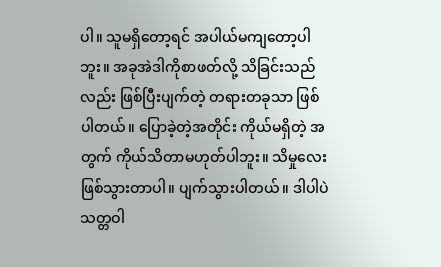ပါ။ သူမရှိတော့ရင် အပါယ်မကျတော့ပါဘူး။ အခုအဲဒါကိုစာဖတ်လို့ သိခြင်းသည်လည်း ဖြစ်ပြီးပျက်တဲ့ တရားတခုသာ ဖြစ်ပါတယ်။ ပြောခဲ့တဲ့အတိုင်း ကိုယ်မရှိတဲ့ အတွက် ကိုယ်သိတာမဟုတ်ပါဘူး။ သိမှုလေးဖြစ်သွားတာပါ။ ပျက်သွားပါတယ်။ ဒါပါပဲ သတ္တဝါ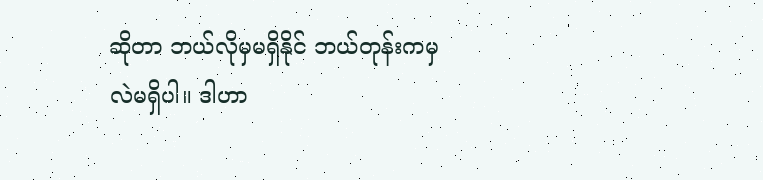ဆိုတာ ဘယ်လိုမှမရှိနိုင် ဘယ်တုန်းကမှလဲမရှိပါ။ ဒါဟာ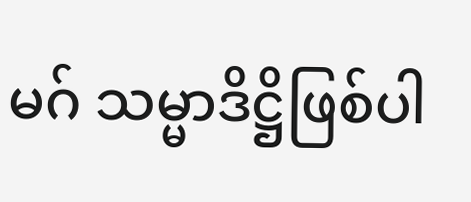မဂ် သမ္မာဒိဋ္ဌိဖြစ်ပါ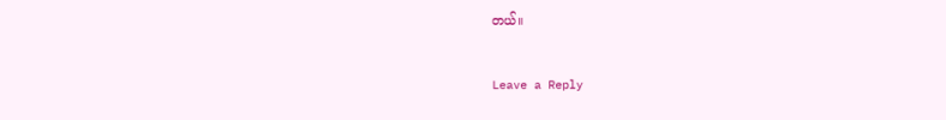တယ်။


Leave a Reply